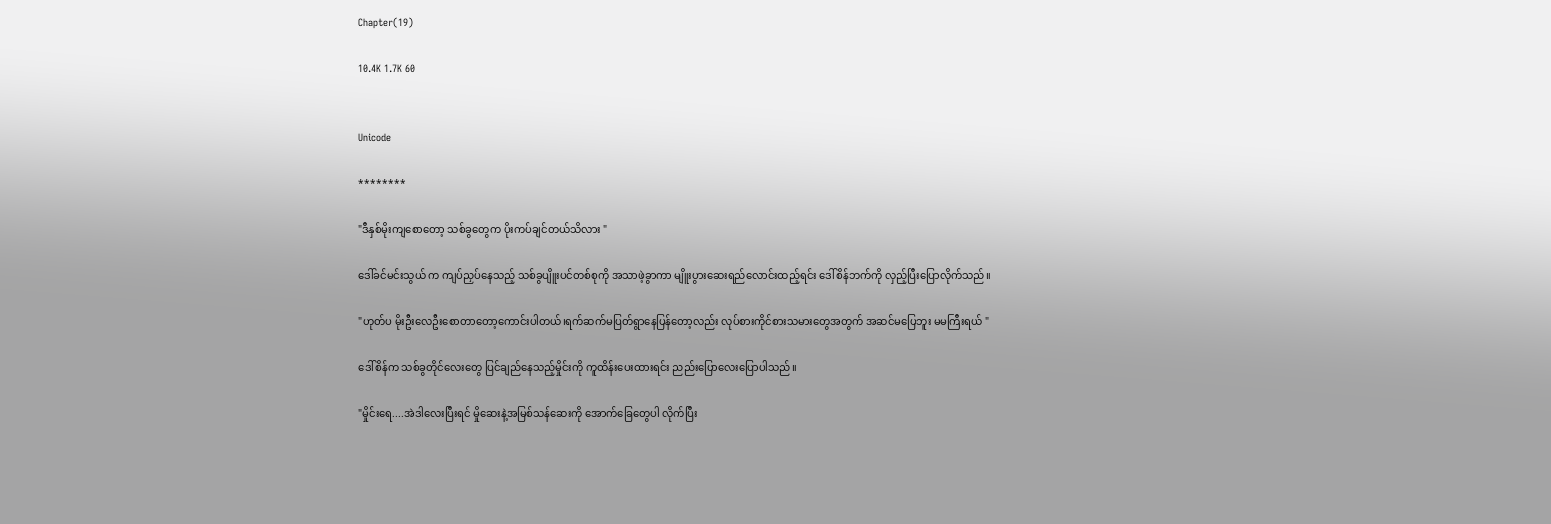Chapter(19)

10.4K 1.7K 60


Unicode

********

"ဒီနှစ်မိုးကျစောတော့ သစ်ခွတွေက ပိုးကပ်ချင်တယ်သိလား "

ဒေါ်ခင်မင်းသွယ် က ကျပ်ညှပ်နေသည့် သစ်ခွပျိူးပင်တစ်စုကို အသာဖဲ့ခွာကာ မျိူးပွားဆေးရည်လောင်းထည့်ရင်း ဒေါ်စိန်ဘက်ကို လှည့်ပြီးပြောလိုက်သည်။

"ဟုတ်ပ မိုးဦးလေဦးစောတာတော့ကောင်းပါတယ်၊ရက်ဆက်မပြတ်ရွာနေပြန်တော့လည်း လုပ်စားကိုင်စားသမားတွေအတွက် အဆင်မပြေဘူး မမကြီးရယ် "

ဒေါ်စိန်က သစ်ခွတိုင်လေးတွေ ပြင်ချည်နေသည့်မှိုင်းကို ကူထိန်းပေးထားရင်း ညည်းပြောလေးပြောပါသည်။

"မှိုင်းရေ....အဲဒါလေးပြီးရင် မှိုဆေးနဲ့အမြစ်သန်ဆေးကို အောက်ခြေတွေပါ လိုက်ပြီး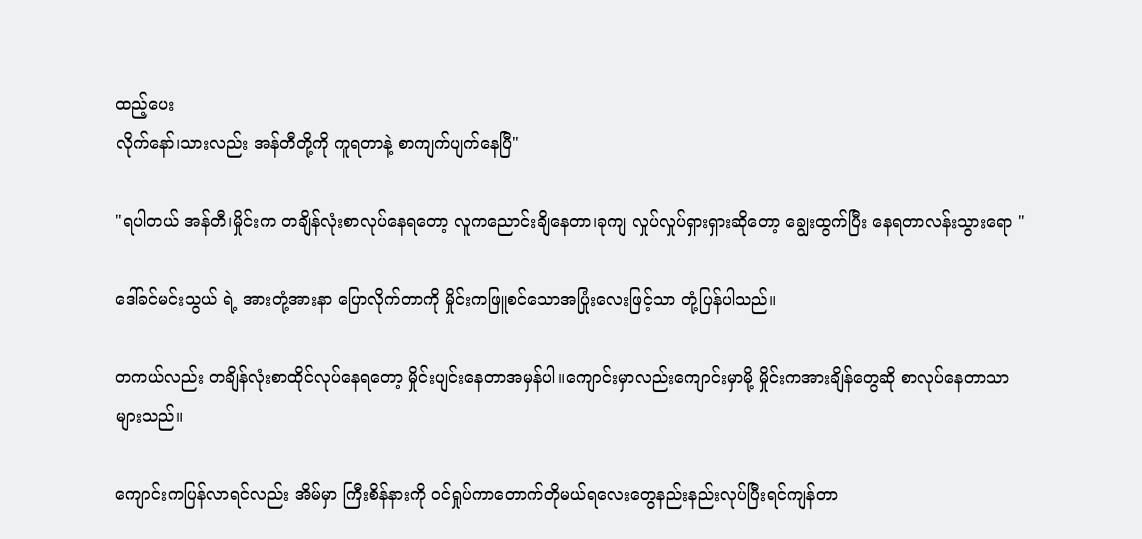ထည့်ပေး
လိုက်နော်၊သားလည်း အန်တီတို့ကို ကူရတာနဲ့ စာကျက်ပျက်နေပြီ"

"ရပါတယ် အန်တီ၊မှိုင်းက တချိန်လုံးစာလုပ်နေရတော့ လူကညောင်းချိနေတာ၊ခုကျ လှုပ်လှုပ်ရှားရှားဆိုတော့ ချွေးထွက်ပြီး နေရတာလန်းသွားရော "

ဒေါ်ခင်မင်းသွယ် ရဲ့ အားတုံ့အားနာ ပြောလိုက်တာကို မှိုင်းကဖြူစင်သောအပြုံးလေးဖြင့်သာ တုံ့ပြန်ပါသည်။

တကယ်လည်း တချိန်လုံးစာထိုင်လုပ်နေရတော့ မှိုင်းပျင်းနေတာအမှန်ပါ။ကျောင်းမှာလည်းကျောင်းမှာမို့ မှိုင်းကအားချိန်တွေဆို စာလုပ်နေတာသာများသည်။

ကျောင်းကပြန်လာရင်လည်း အိမ်မှာ ကြီးစိန်နားကို ဝင်ရှုပ်ကာတောက်တိုမယ်ရလေးတွေနည်းနည်းလုပ်ပြီးရင်ကျန်တာ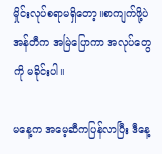မှိုင်းလုပ်စရာမရှိတော့။စာကျက်ဖို့ပဲ အန်တီက အမြဲပြောကာ အလုပ်တွေကို မခိုင်းပါ။

မနေ့က အမေ့ဆီကပြန်လာပြီး ဒီနေ့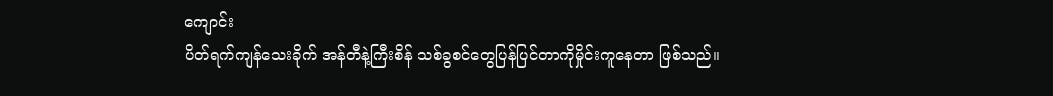ကျောင်း
ပိတ်ရက်ကျန်သေးခိုက် အန်တီနဲ့ကြီးစိန် သစ်ခွစင်တွေပြန်ပြင်တာကိုမှိုင်းကူနေတာ ဖြစ်သည်။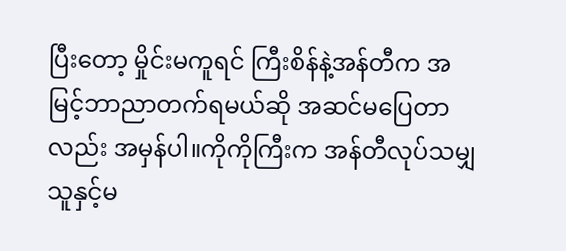ပြီးတော့ မှိုင်းမကူရင် ကြီးစိန်နဲ့အန်တီက အမြင့်ဘာညာတက်ရမယ်ဆို အဆင်မပြေတာလည်း အမှန်ပါ။ကိုကိုကြီးက အန်တီလုပ်သမျှ သူနှင့်မ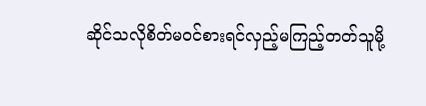ဆိုင်သလိုစိတ်မဝင်စားရင်လှည့်မကြည့်တတ်သူမို့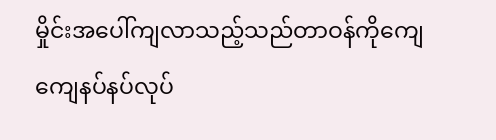မှိုင်းအပေါ်ကျလာသည့်သည်တာဝန်ကိုကျေကျေနပ်နပ်လုပ်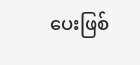ပေးဖြစ်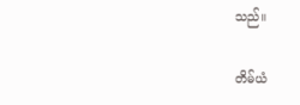သည်။

တိမ်ယံ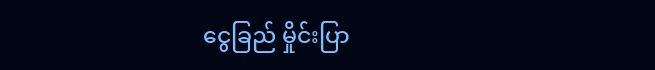ငွေခြည် မှိုင်းပြာ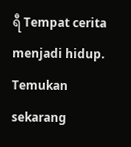ရီ Tempat cerita menjadi hidup. Temukan sekarang